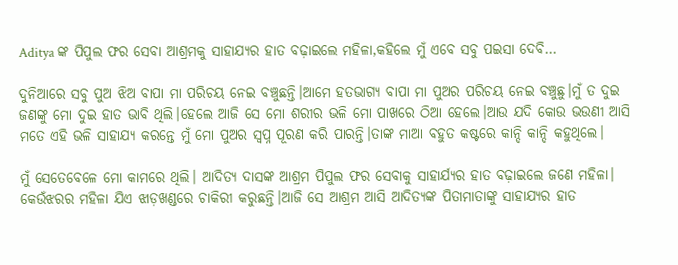Aditya ଙ୍କ ପିପୁଲ ଫର ସେବା ଆଶ୍ରମକୁ ସାହାଯ୍ୟର ହାତ ବଢ଼ାଇଲେ ମହିଳା,କହିଲେ ମୁଁ ଏବେ ସବୁ ପଇସା ଦେବି…

ଦୁନିଆରେ ସବୁ ପୁଅ ଝିଅ ବାପା ମା ପରିଚୟ ନେଇ ବଞ୍ଚୁଛନ୍ତି।ଆମେ ହତଭାଗ୍ୟ ବାପା ମା ପୁଅର ପରିଚୟ ନେଇ ବଞ୍ଚୁଛୁ।ମୁଁ ତ ଦୁଇ ଜଣଙ୍କୁ ମୋ ଦୁଇ ହାତ ଭାବି ଥିଲି।ହେଲେ ଆଜି ସେ ମୋ ଶରୀର ଭଳି ମୋ ପାଖରେ ଠିଆ ହେଲେ।ଆଉ ଯଦି କୋଉ ଭଉଣୀ ଆସି ମତେ ଏହି ଭଳି ସାହାଯ୍ୟ କରନ୍ତେ ମୁଁ ମୋ ପୁଅର ସ୍ବପ୍ନ ପୂରଣ କରି ପାରନ୍ତି।ତାଙ୍କ ମାଆ ବହୁତ କଷ୍ଟରେ କାନ୍ଦି କାନ୍ଦି କହୁଥିଲେ।

ମୁଁ ସେତେବେଳେ ମୋ କାମରେ ଥିଲି। ଆଦିତ୍ୟ ଦାସଙ୍କ ଆଶ୍ରମ ପିପୁଲ ଫର ସେବାକୁ ସାହାର୍ଯ୍ୟର ହାତ ବଢ଼ାଇଲେ ଜଣେ ମହିଳା। କେଉଁଝରର ମହିଳା ଯିଏ ଝାଡ଼ଖଣ୍ଡରେ ଚାକିରୀ କରୁଛନ୍ତି।ଆଜି ସେ ଆଶ୍ରମ ଆସି ଆଦିତ୍ୟଙ୍କ ପିତାମାତାଙ୍କୁ ସାହାଯ୍ୟର ହାତ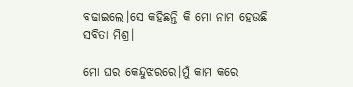ବଢାଇଲେ।ସେ କହିଛନ୍ତି କି ମୋ ନାମ ହେଉଛି ସବିତା ମିଶ୍ର।

ମୋ ଘର କେନ୍ଦୁଝରରେ।ମୁଁ କାମ କରେ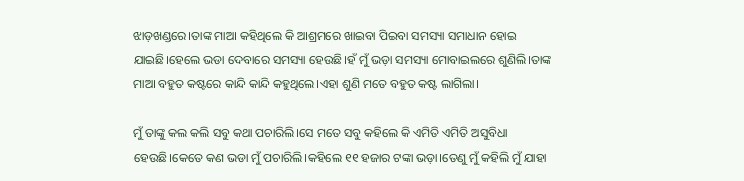ଝାଡ଼ଖଣ୍ଡରେ।ତାଙ୍କ ମାଆ କହିଥିଲେ କି ଆଶ୍ରମରେ ଖାଇବା ପିଇବା ସମସ୍ୟା ସମାଧାନ ହୋଇ ଯାଇଛି।ହେଲେ ଭଡା ଦେବାରେ ସମସ୍ୟା ହେଉଛି।ହଁ ମୁଁ ଭଡ଼ା ସମସ୍ୟା ମୋବାଇଲରେ ଶୁଣିଲି।ତାଙ୍କ ମାଆ ବହୁତ କଷ୍ଟରେ କାନ୍ଦି କାନ୍ଦି କହୁଥିଲେ।ଏହା ଶୁଣି ମତେ ବହୁତ କଷ୍ଟ ଲାଗିଲା।

ମୁଁ ତାଙ୍କୁ କଲ କଲି ସବୁ କଥା ପଚାରିଲି।ସେ ମତେ ସବୁ କହିଲେ କି ଏମିତି ଏମିତି ଅସୁବିଧା ହେଉଛି।କେତେ କଣ ଭଡା ମୁଁ ପଚାରିଲି।କହିଲେ ୧୧ ହଜାର ଟଙ୍କା ଭଡ଼ା।ତେଣୁ ମୁଁ କହିଲି ମୁଁ ଯାହା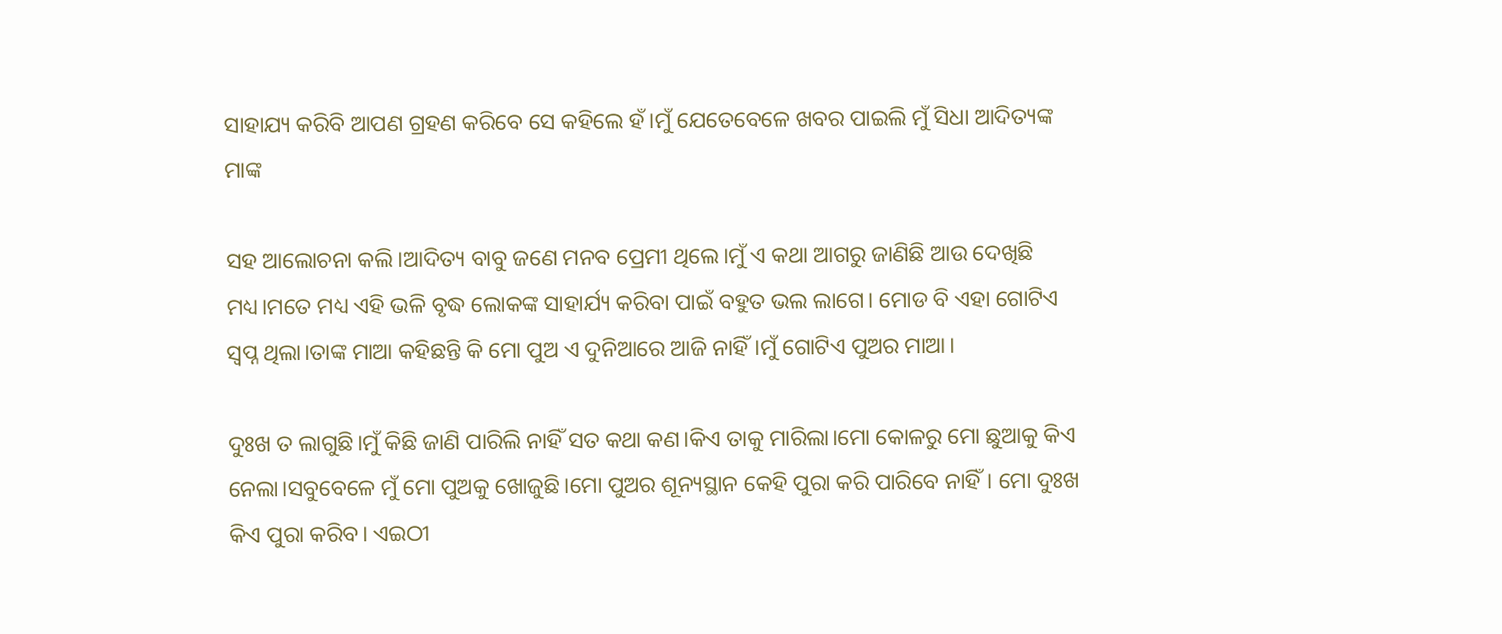ସାହାଯ୍ୟ କରିବି ଆପଣ ଗ୍ରହଣ କରିବେ ସେ କହିଲେ ହଁ।ମୁଁ ଯେତେବେଳେ ଖବର ପାଇଲି ମୁଁ ସିଧା ଆଦିତ୍ୟଙ୍କ ମାଙ୍କ

ସହ ଆଲୋଚନା କଲି।ଆଦିତ୍ୟ ବାବୁ ଜଣେ ମନବ ପ୍ରେମୀ ଥିଲେ।ମୁଁ ଏ କଥା ଆଗରୁ ଜାଣିଛି ଆଉ ଦେଖିଛି ମଧ୍ୟ।ମତେ ମଧ୍ୟ ଏହି ଭଳି ବୃଦ୍ଧ ଲୋକଙ୍କ ସାହାର୍ଯ୍ୟ କରିବା ପାଇଁ ବହୁତ ଭଲ ଲାଗେ। ମୋଡ ବି ଏହା ଗୋଟିଏ ସ୍ବପ୍ନ ଥିଲା।ତାଙ୍କ ମାଆ କହିଛନ୍ତି କି ମୋ ପୁଅ ଏ ଦୁନିଆରେ ଆଜି ନାହିଁ।ମୁଁ ଗୋଟିଏ ପୁଅର ମାଆ।

ଦୁଃଖ ତ ଲାଗୁଛି।ମୁଁ କିଛି ଜାଣି ପାରିଲି ନାହିଁ ସତ କଥା କଣ।କିଏ ତାକୁ ମାରିଲା।ମୋ କୋଳରୁ ମୋ ଛୁଆକୁ କିଏ ନେଲା।ସବୁବେଳେ ମୁଁ ମୋ ପୁଅକୁ ଖୋଜୁଛି।ମୋ ପୁଅର ଶୂନ୍ୟସ୍ଥାନ କେହି ପୁରା କରି ପାରିବେ ନାହିଁ। ମୋ ଦୁଃଖ କିଏ ପୁରା କରିବ। ଏଇଠୀ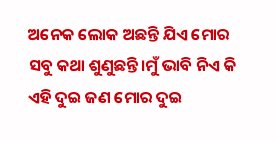ଅନେକ ଲୋକ ଅଛନ୍ତି ଯିଏ ମୋର ସବୁ କଥା ଶୁଣୁଛନ୍ତି।ମୁଁ ଭାବି ନିଏ କି ଏହି ଦୁଇ ଜଣ ମୋର ଦୁଇ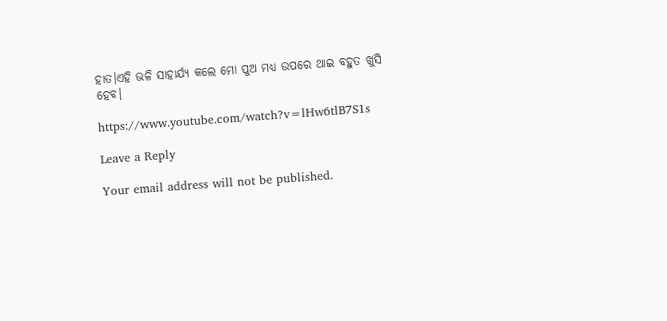ହାତ।ଏହି ଭଳି ସାହାର୍ଯ୍ୟ କଲେ ମୋ ପୁଅ ମଧ୍ୟ ଉପରେ ଥାଇ ବହୁତ ଖୁସି ହେବ।

https://www.youtube.com/watch?v=lHw6tlB7S1s

Leave a Reply

Your email address will not be published.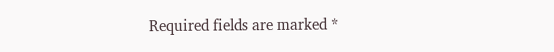Required fields are marked *